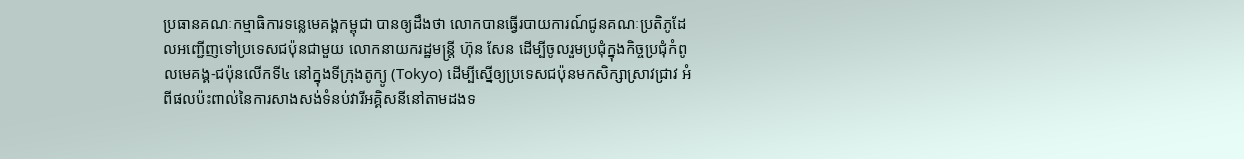ប្រធានគណៈកម្មាធិការទន្លេមេគង្គកម្ពុជា បានឲ្យដឹងថា លោកបានធ្វើរបាយការណ៍ជូនគណៈប្រតិភូដែលអញ្ជើញទៅប្រទេសជប៉ុនជាមួយ លោកនាយករដ្ឋមន្ត្រី ហ៊ុន សែន ដើម្បីចូលរួមប្រជុំក្នុងកិច្ចប្រជុំកំពូលមេគង្គ-ជប៉ុនលើកទី៤ នៅក្នុងទីក្រុងតូក្យូ (Tokyo) ដើម្បីស្នើឲ្យប្រទេសជប៉ុនមកសិក្សាស្រាវជ្រាវ អំពីផលប៉ះពាល់នៃការសាងសង់ទំនប់វារីអគ្គិសនីនៅតាមដងទ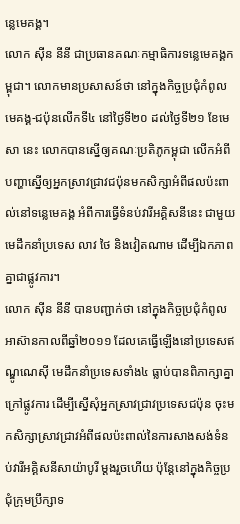ន្លេមេគង្គ។
លោក ស៊ីន នីនី ជាប្រធានគណៈកម្មាធិការទន្លេមេគង្គកម្ពុជា។ លោកមានប្រសាសន៍ថា នៅក្នុងកិច្ចប្រជុំកំពូលមេគង្គ-ជប៉ុនលើកទី៤ នៅថ្ងៃទី២០ ដល់ថ្ងៃទី២១ ខែមេសា នេះ លោកបានស្នើឲ្យគណៈប្រតិភូកម្ពុជា លើកអំពីបញ្ហាស្នើឲ្យអ្នកស្រាវជ្រាវជប៉ុនមកសិក្សាអំពីផលប៉ះពាល់នៅទន្លេមេគង្គ អំពីការធ្វើទំនប់វារីអគ្គិសនីនេះ ជាមួយមេដឹកនាំប្រទេស លាវ ថៃ និងវៀតណាម ដើម្បីឯកភាពគ្នាជាផ្លូវការ។
លោក ស៊ីន នីនី បានបញ្ជាក់ថា នៅក្នុងកិច្ចប្រជុំកំពូលអាស៊ានកាលពីឆ្នាំ២០១១ ដែលគេធ្វើឡើងនៅប្រទេសឥណ្ឌូណេស៊ី មេដឹកនាំប្រទេសទាំង៤ ធ្លាប់បានពិភាក្សាគ្នាក្រៅផ្លូវការ ដើម្បីស្នើសុំអ្នកស្រាវជ្រាវប្រទេសជប៉ុន ចុះមកសិក្សាស្រាវជ្រាវអំពីផលប៉ះពាល់នៃការសាងសង់ទំនប់វារីអគ្គិសនីសាយ៉ាបូរី ម្ដងរួចហើយ ប៉ុន្តែនៅក្នុងកិច្ចប្រជុំក្រុមប្រឹក្សាទ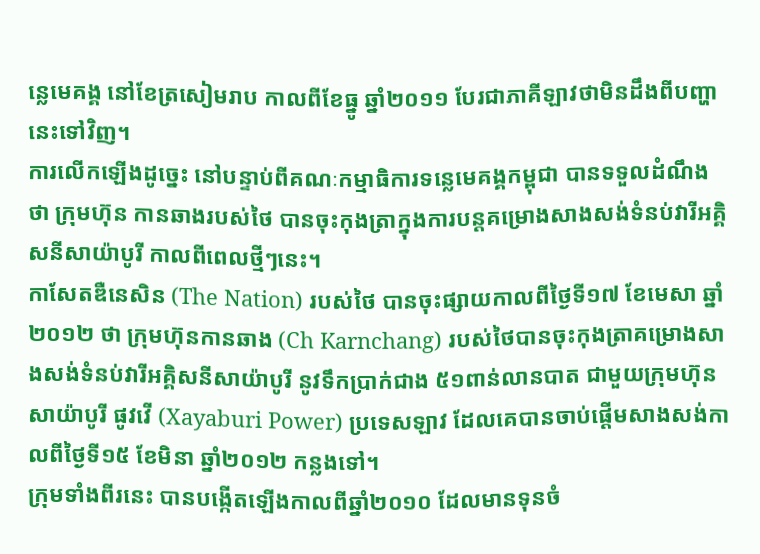ន្លេមេគង្គ នៅខែត្រសៀមរាប កាលពីខែធ្នូ ឆ្នាំ២០១១ បែរជាភាគីឡាវថាមិនដឹងពីបញ្ហានេះទៅវិញ។
ការលើកឡើងដូច្នេះ នៅបន្ទាប់ពីគណៈកម្មាធិការទន្លេមេគង្គកម្ពុជា បានទទួលដំណឹងថា ក្រុមហ៊ុន កានឆាងរបស់ថៃ បានចុះកុងត្រាក្នុងការបន្តគម្រោងសាងសង់ទំនប់វារីអគ្គិសនីសាយ៉ាបូរី កាលពីពេលថ្មីៗនេះ។
កាសែតឌឺនេសិន (The Nation) របស់ថៃ បានចុះផ្សាយកាលពីថ្ងៃទី១៧ ខែមេសា ឆ្នាំ២០១២ ថា ក្រុមហ៊ុនកានឆាង (Ch Karnchang) របស់ថៃបានចុះកុងត្រាគម្រោងសាងសង់ទំនប់វារីអគ្គិសនីសាយ៉ាបូរី នូវទឹកប្រាក់ជាង ៥១ពាន់លានបាត ជាមួយក្រុមហ៊ុនសាយ៉ាបូរី ផូវវើ (Xayaburi Power) ប្រទេសឡាវ ដែលគេបានចាប់ផ្ដើមសាងសង់កាលពីថ្ងៃទី១៥ ខែមិនា ឆ្នាំ២០១២ កន្លងទៅ។
ក្រុមទាំងពីរនេះ បានបង្កើតឡើងកាលពីឆ្នាំ២០១០ ដែលមានទុនចំ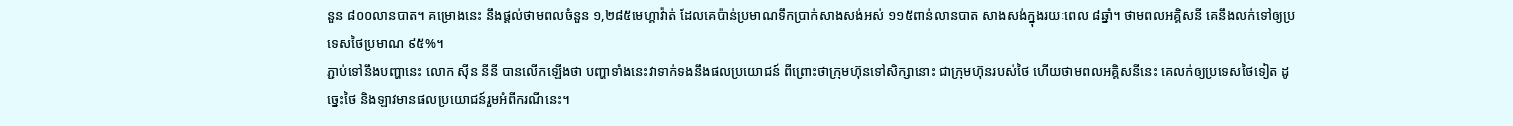នួន ៨០០លានបាត។ គម្រោងនេះ នឹងផ្ដល់ថាមពលចំនួន ១,២៨៥មេហ្គាវ៉ាត់ ដែលគេប៉ាន់ប្រមាណទឹកប្រាក់សាងសង់អស់ ១១៥ពាន់លានបាត សាងសង់ក្នុងរយៈពេល ៨ឆ្នាំ។ ថាមពលអគ្គិសនី គេនឹងលក់ទៅឲ្យប្រទេសថៃប្រមាណ ៩៥%។
ភ្ជាប់ទៅនឹងបញ្ហានេះ លោក ស៊ីន នីនី បានលើកឡើងថា បញ្ហាទាំងនេះវាទាក់ទងនឹងផលប្រយោជន៍ ពីព្រោះថាក្រុមហ៊ុនទៅសិក្សានោះ ជាក្រុមហ៊ុនរបស់ថៃ ហើយថាមពលអគ្គិសនីនេះ គេលក់ឲ្យប្រទេសថៃទៀត ដូច្នេះថៃ និងឡាវមានផលប្រយោជន៍រួមអំពីករណីនេះ។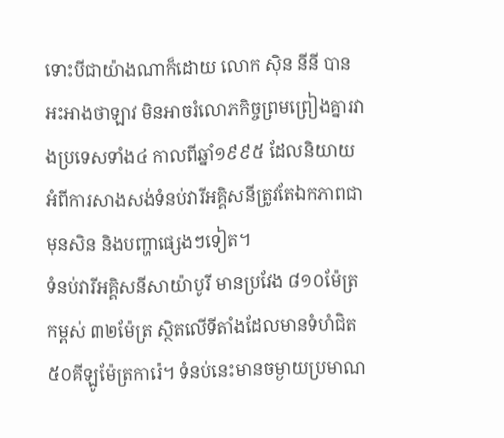ទោះបីជាយ៉ាងណាក៏ដោយ លោក ស៊ិន នីនី បានអះអាងថាឡាវ មិនអាចរំលោភកិច្ចព្រមព្រៀងគ្នារវាងប្រទេសទាំង៤ កាលពីឆ្នាំ១៩៩៥ ដែលនិយាយអំពីការសាងសង់ទំនប់វារីអគ្គិសនីត្រូវតែឯកភាពជាមុនសិន និងបញ្ហាផ្សេងៗទៀត។
ទំនប់វារីអគ្គិសនីសាយ៉ាបូរី មានប្រវែង ៨១០ម៉ែត្រ កម្ពស់ ៣២ម៉ែត្រ ស្ថិតលើទីតាំងដែលមានទំហំជិត ៥០គីឡូម៉ែត្រការ៉េ។ ទំនប់នេះមានចម្ងាយប្រមាណ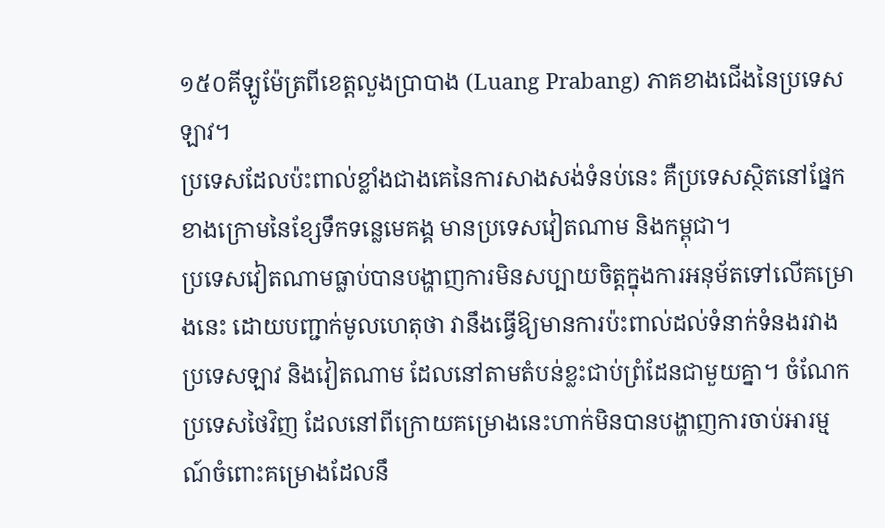១៥០គីឡូម៉ែត្រពីខេត្តលួងប្រាបាង (Luang Prabang) ភាគខាងជើងនៃប្រទេសឡាវ។
ប្រទេសដែលប៉ះពាល់ខ្លាំងជាងគេនៃការសាងសង់ទំនប់នេះ គឺប្រទេសស្ថិតនៅផ្នែកខាងក្រោមនៃខ្សែទឹកទន្លេមេគង្គ មានប្រទេសវៀតណាម និងកម្ពុជា។
ប្រទេសវៀតណាមធ្លាប់បានបង្ហាញការមិនសប្បាយចិត្តក្នុងការអនុម័តទៅលើគម្រោងនេះ ដោយបញ្ជាក់មូលហេតុថា វានឹងធ្វើឱ្យមានការប៉ះពាល់ដល់ទំនាក់ទំនងរវាងប្រទេសឡាវ និងវៀតណាម ដែលនៅតាមតំបន់ខ្លះជាប់ព្រំដែនជាមួយគ្នា។ ចំណែកប្រទេសថៃវិញ ដែលនៅពីក្រោយគម្រោងនេះហាក់មិនបានបង្ហាញការចាប់អារម្មណ៍ចំពោះគម្រោងដែលនឹ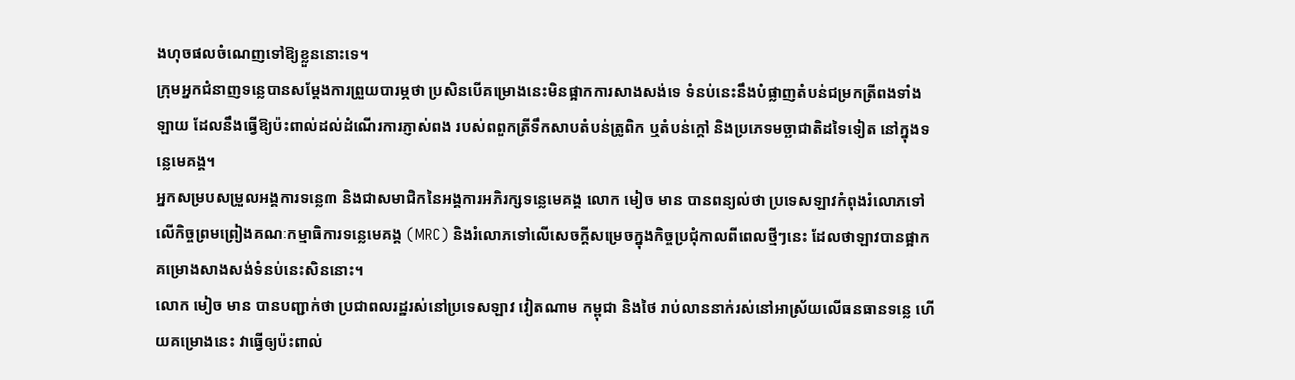ងហុចផលចំណេញទៅឱ្យខ្លួននោះទេ។
ក្រុមអ្នកជំនាញទន្លេបានសម្ដែងការព្រួយបារម្ភថា ប្រសិនបើគម្រោងនេះមិនផ្អាកការសាងសង់ទេ ទំនប់នេះនឹងបំផ្លាញតំបន់ជម្រកត្រីពងទាំងឡាយ ដែលនឹងធ្វើឱ្យប៉ះពាល់ដល់ដំណើរការភ្ញាស់ពង របស់ពពួកត្រីទឹកសាបតំបន់ត្រូពិក ឬតំបន់ក្ដៅ និងប្រភេទមច្ឆាជាតិដទៃទៀត នៅក្នុងទន្លេមេគង្គ។
អ្នកសម្របសម្រួលអង្គការទន្លេ៣ និងជាសមាជិកនៃអង្គការអភិរក្សទន្លេមេគង្គ លោក មៀច មាន បានពន្យល់ថា ប្រទេសឡាវកំពុងរំលោភទៅលើកិច្ចព្រមព្រៀងគណៈកម្មាធិការទន្លេមេគង្គ (MRC) និងរំលោភទៅលើសេចក្ដីសម្រេចក្នុងកិច្ចប្រជុំកាលពីពេលថ្មីៗនេះ ដែលថាឡាវបានផ្អាកគម្រោងសាងសង់ទំនប់នេះសិននោះ។
លោក មៀច មាន បានបញ្ជាក់ថា ប្រជាពលរដ្ឋរស់នៅប្រទេសឡាវ វៀតណាម កម្ពុជា និងថៃ រាប់លាននាក់រស់នៅអាស្រ័យលើធនធានទន្លេ ហើយគម្រោងនេះ វាធ្វើឲ្យប៉ះពាល់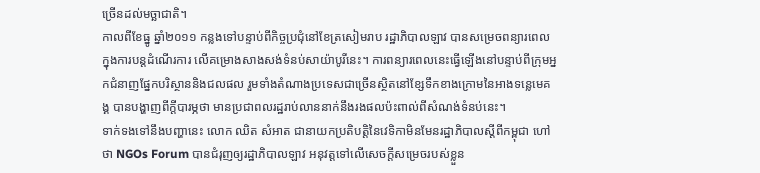ច្រើនដល់មច្ឆាជាតិ។
កាលពីខែធ្នូ ឆ្នាំ២០១១ កន្លងទៅបន្ទាប់ពីកិច្ចប្រជុំនៅខែត្រសៀមរាប រដ្ឋាភិបាលឡាវ បានសម្រេចពន្យារពេល ក្នុងការបន្តដំណើរការ លើគម្រោងសាងសង់ទំនប់សាយ៉ាបូរីនេះ។ ការពន្យារពេលនេះធ្វើឡើងនៅបន្ទាប់ពីក្រុមអ្នកជំនាញផ្នែកបរិស្ថាននិងជលផល រួមទាំងតំណាងប្រទេសជាច្រើនស្ថិតនៅខ្សែទឹកខាងក្រោមនៃអាងទន្លេមេគង្គ បានបង្ហាញពីក្ដីបារម្ភថា មានប្រជាពលរដ្ឋរាប់លាននាក់នឹងរងផលប៉ះពាល់ពីសំណង់ទំនប់នេះ។
ទាក់ទងទៅនឹងបញ្ហានេះ លោក ឈិត សំអាត ជានាយកប្រតិបត្តិនៃវេទិកាមិនមែនរដ្ឋាភិបាលស្ដីពីកម្ពុជា ហៅថា NGOs Forum បានជំរុញឲ្យរដ្ឋាភិបាលឡាវ អនុវត្តទៅលើសេចក្ដីសម្រេចរបស់ខ្លួន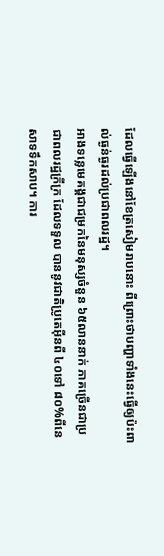ដែលធ្វើឡើងនៅខែត្រសៀមរាបនោះ ពីព្រោះថាបញ្ហាទាំងនេះធ្វើឲ្យប៉ះពាល់ធ្ងន់ធ្ងរដល់ប្រជាពលរដ្ឋ។
អាងទន្លេមេគង្គជាជម្រកនៃមនុស្សចំនួន ៦៥លាននាក់ ភាគច្រើនជាប្រជាពលរដ្ឋក្រីក្រ ដែលទទួល បាននូវជាតិប្រូតេអ៊ីនពី ៤០ទៅ ៨០%ពីនេសាទទឹកសាប។ ការ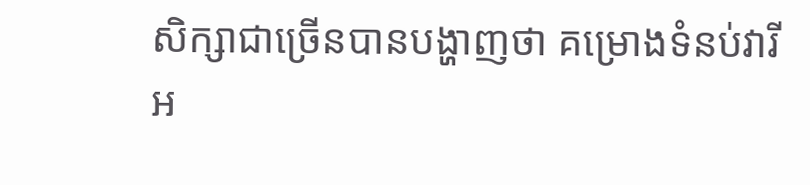សិក្សាជាច្រើនបានបង្ហាញថា គម្រោងទំនប់វារីអ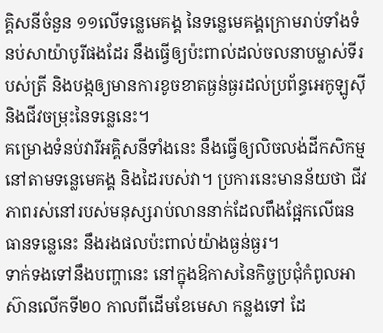គ្គិសនីចំនួន ១១លើទន្លេមេគង្គ នៃទន្លេមេគង្គក្រោមរាប់ទាំងទំនប់សាយ៉ាបូរីផងដែរ នឹងធ្វើឲ្យប៉ះពាល់ដល់ចលនាបម្លាស់ទីរបស់ត្រី និងបង្កឲ្យមានការខូចខាតធ្ងន់ធ្ងរដល់ប្រព័ន្ធអេកូឡូស៊ី និងជីវចម្រុះនៃទន្លេនេះ។
គម្រោងទំនប់វារីអគ្គិសនីទាំងនេះ នឹងធ្វើឲ្យលិចលង់ដីកសិកម្មនៅតាមទន្លេមេគង្គ និងដៃរបស់វា។ ប្រការនេះមានន័យថា ជីវភាពរស់នៅរបស់មនុស្សរាប់លាននាក់ដែលពឹងផ្អែកលើធនធានទន្លេនេះ នឹងរងផលប៉ះពាល់យ៉ាងធ្ងន់ធ្ងរ។
ទាក់ទងទៅនឹងបញ្ហានេះ នៅក្នុងឱកាសនៃកិច្ចប្រជុំកំពូលអាស៊ានលើកទី២០ កាលពីដើមខែមេសា កន្លងទៅ ដែ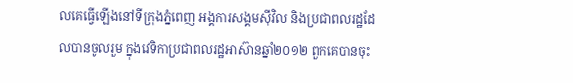លគេធ្វើឡើងនៅទីក្រុងភ្នំពេញ អង្គការសង្គមស៊ីវិល និងប្រជាពលរដ្ឋដែលបានចូលរួម ក្នុងវេទិកាប្រជាពលរដ្ឋអាស៊ានឆ្នាំ២០១២ ពួកគេបានចុះ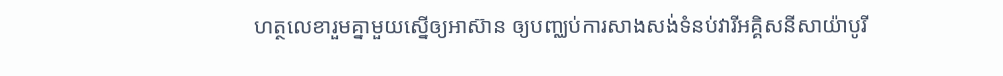ហត្ថលេខារួមគ្នាមួយស្នើឲ្យអាស៊ាន ឲ្យបញ្ឈប់ការសាងសង់ទំនប់វារីអគ្គិសនីសាយ៉ាបូរី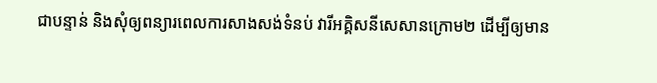ជាបន្ទាន់ និងសុំឲ្យពន្យារពេលការសាងសង់ទំនប់ វារីអគ្គិសនីសេសានក្រោម២ ដើម្បីឲ្យមាន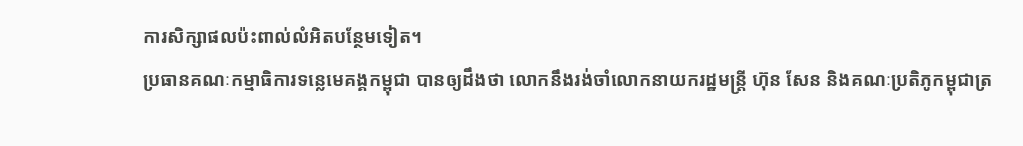ការសិក្សាផលប៉ះពាល់លំអិតបន្ថែមទៀត។
ប្រធានគណៈកម្មាធិការទន្លេមេគង្គកម្ពុជា បានឲ្យដឹងថា លោកនឹងរង់ចាំលោកនាយករដ្ឋមន្ត្រី ហ៊ុន សែន និងគណៈប្រតិភូកម្ពុជាត្រ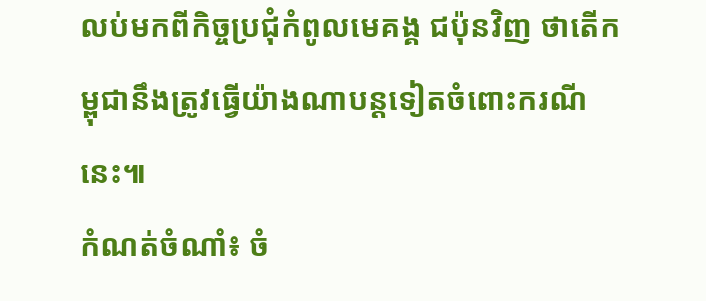លប់មកពីកិច្ចប្រជុំកំពូលមេគង្គ ជប៉ុនវិញ ថាតើកម្ពុជានឹងត្រូវធ្វើយ៉ាងណាបន្តទៀតចំពោះករណីនេះ៕
កំណត់ចំណាំ៖ ចំ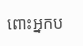ពោះអ្នកប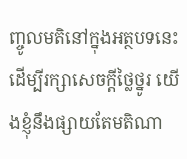ញ្ចូលមតិនៅក្នុងអត្ថបទនេះ ដើម្បីរក្សាសេចក្ដីថ្លៃថ្នូរ យើងខ្ញុំនឹងផ្សាយតែមតិណា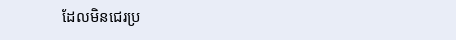ដែលមិនជេរប្រ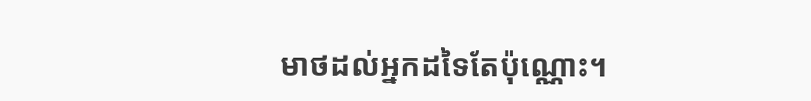មាថដល់អ្នកដទៃតែប៉ុណ្ណោះ។